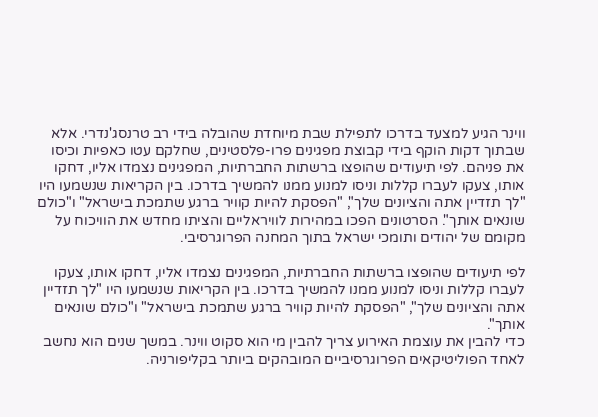ווינר הגיע למצעד בדרכו לתפילת שבת מיוחדת שהובלה בידי רב טרנסג'נדרי. אלא שבתוך דקות הוקף בידי קבוצת מפגינים פרו-פלסטינים, שחלקם עטו כאפיות וכיסו את פניהם. לפי תיעודים שהופצו ברשתות החברתיות, המפגינים נצמדו אליו, דחקו אותו, צעקו לעברו קללות וניסו למנוע ממנו להמשיך בדרכו. בין הקריאות שנשמעו היו "לך תזדיין אתה והציונים שלך", "הפסקת להיות קוויר ברגע שתמכת בישראל" ו"כולם שונאים אותך". הסרטונים הפכו במהירות לוויראליים והציתו מחדש את הוויכוח על מקומם של יהודים ותומכי ישראל בתוך המחנה הפרוגרסיבי.

לפי תיעודים שהופצו ברשתות החברתיות, המפגינים נצמדו אליו, דחקו אותו, צעקו לעברו קללות וניסו למנוע ממנו להמשיך בדרכו. בין הקריאות שנשמעו היו "לך תזדיין אתה והציונים שלך", "הפסקת להיות קוויר ברגע שתמכת בישראל" ו"כולם שונאים אותך".
כדי להבין את עוצמת האירוע צריך להבין מי הוא סקוט ווינר. במשך שנים הוא נחשב לאחד הפוליטיקאים הפרוגרסיביים המובהקים ביותר בקליפורניה.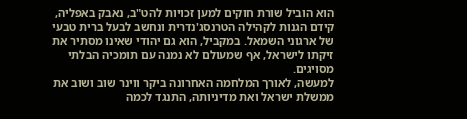הוא הוביל שורת חוקים למען זכויות להט"ב, נאבק באפליה, קידם הגנות לקהילה הטרנסג'נדרית ונחשב לבעל ברית טבעי של ארגוני השמאל. במקביל, הוא גם יהודי שאינו מסתיר את זיקתו לישראל, אף שמעולם לא נמנה עם תומכיה הבלתי מסויגים.
למעשה, לאורך המלחמה האחרונה ביקר ווינר שוב ושוב את ממשלת ישראל ואת מדיניותה, התנגד לכמה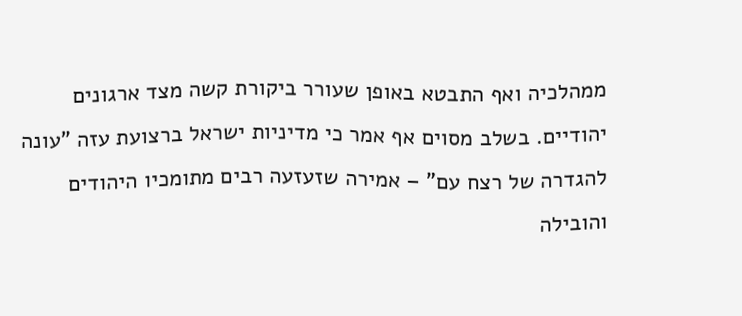ממהלכיה ואף התבטא באופן שעורר ביקורת קשה מצד ארגונים יהודיים. בשלב מסוים אף אמר כי מדיניות ישראל ברצועת עזה "עונה להגדרה של רצח עם" – אמירה שזעזעה רבים מתומכיו היהודים והובילה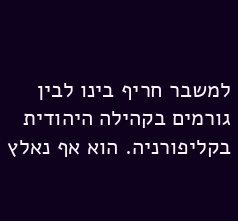למשבר חריף בינו לבין גורמים בקהילה היהודית בקליפורניה. הוא אף נאלץ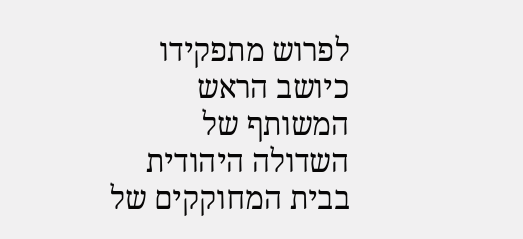לפרוש מתפקידו כיושב הראש המשותף של השדולה היהודית בבית המחוקקים של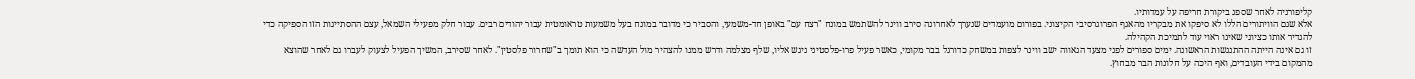קליפורניה לאחר שספג ביקורת חריפה על עמדותיו.
אלא שגם הוויתורים הללו לא סיפקו את מבקריו מהאגף הפרוגרסיבי הקיצוני. בפורום מועמדים שנערך לאחרונה סירב ווינר להשתמש במונח "רצח עם" באופן חד-משמעי, והסביר כי מדובר במונח בעל משמעות טראומטית עבור יהודים רבים. עבור חלק מפעילי השמאל, עצם ההסתייגות הזו הספיקה כדי להגדיר אותו כציוני שאינו ראוי עוד לתמיכת הקהילה.
זו גם אינה הייתה ההתנגשות הראשונה. ימים ספורים לפני מצעד הגאווה ישב ווינר לצפות במשחק כדורגל בבר מקומי, כאשר פעיל פרו-פלסטיני ניגש אליו, שלף מצלמה ודרש ממנו להצהיר מול העדשה כי הוא תומך ב"שחרור פלסטין". לאחר שסירב, המשיך הפעיל לצעוק לעברו גם לאחר שהוצא מהמקום בידי העובדים, ואף היכה על חלונות הבר מבחוץ.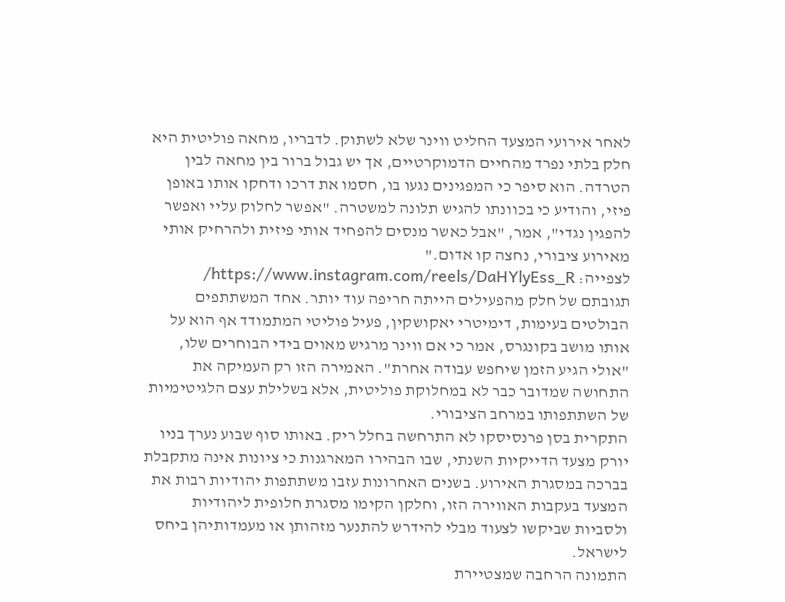לאחר אירועי המצעד החליט ווינר שלא לשתוק. לדבריו, מחאה פוליטית היא חלק בלתי נפרד מהחיים הדמוקרטיים, אך יש גבול ברור בין מחאה לבין הטרדה. הוא סיפר כי המפגינים נגעו בו, חסמו את דרכו ודחקו אותו באופן פיזי, והודיע כי בכוונתו להגיש תלונה למשטרה. "אפשר לחלוק עליי ואפשר להפגין נגדי", אמר, "אבל כאשר מנסים להפחיד אותי פיזית ולהרחיק אותי מאירוע ציבורי, נחצה קו אדום."
לצפייה: https://www.instagram.com/reels/DaHYlyEss_R/
תגובתם של חלק מהפעילים הייתה חריפה עוד יותר. אחד המשתתפים הבולטים בעימות, דימיטרי יאקושקין, פעיל פוליטי המתמודד אף הוא על אותו מושב בקונגרס, אמר כי אם ווינר מרגיש מאוים בידי הבוחרים שלו, "אולי הגיע הזמן שיחפש עבודה אחרת". האמירה הזו רק העמיקה את התחושה שמדובר כבר לא במחלוקת פוליטית, אלא בשלילת עצם הלגיטימיות של השתתפותו במרחב הציבורי.
התקרית בסן פרנסיסקו לא התרחשה בחלל ריק. באותו סוף שבוע נערך בניו יורק מצעד הדייקיות השנתי, שבו הבהירו המארגנות כי ציונות אינה מתקבלת בברכה במסגרת האירוע. בשנים האחרונות עזבו משתתפות יהודיות רבות את המצעד בעקבות האווירה הזו, וחלקן הקימו מסגרת חלופית ליהודיות ולסביות שביקשו לצעוד מבלי להידרש להתנער מזהותן או מעמדותיהן ביחס לישראל.
התמונה הרחבה שמצטיירת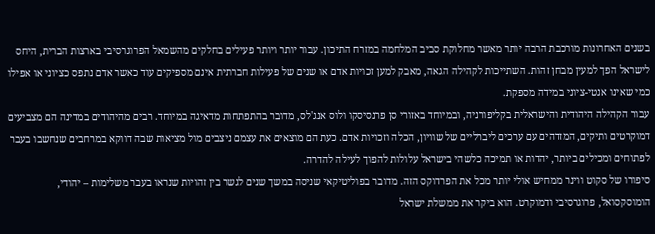בשנים האחרונות מורכבת הרבה יותר מאשר מחלוקת סביב המלחמה במזרח התיכון. עבור יותר ויותר פעילים בחלקים מהשמאל הפרוגרסיבי בארצות הברית, היחס לישראל הפך למעין מבחן זהות. השתייכות לקהילה הגאה, מאבק למען זכויות אדם או שנים של פעילות חברתית אינם מספיקים עוד כאשר אדם נתפס כציוני או אפילו כמי שאינו אנטי-ציוני במידה מספקת.
עבור הקהילה היהודית והישראלית בקליפורניה, ובמיוחד באזורי סן פרנסיסקו ולוס אנג'לס, מדובר בהתפתחות מדאיגה במיוחד. רבים מהיהודים במדינה הם מצביעים דמוקרטים ותיקים, המזדהים עם ערכים ליברליים של שוויון, הכלה וזכויות אדם. כעת הם מוצאים את עצמם ניצבים מול מציאות שבה דווקא במרחבים שנחשבו בעבר לפתוחים ומכילים ביותר, יהדות או תמיכה כלשהי בישראל עלולות להפוך לעילה להדרה.
סיפורו של סקוט ווינר ממחיש אולי יותר מכל את הפרדוקס הזה. מדובר בפוליטיקאי שניסה במשך שנים לגשר בין זהויות שנראו בעבר משלימות – יהודי, הומוסקסואל, פרוגרסיבי ודמוקרט. הוא ביקר את ממשלת ישראל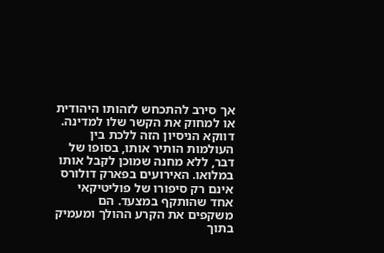אך סירב להתכחש לזהותו היהודית או למחוק את הקשר שלו למדינה. דווקא הניסיון הזה ללכת בין העולמות הותיר אותו, בסופו של דבר, ללא מחנה שמוכן לקבל אותו במלואו. האירועים בפארק דולורס אינם רק סיפורו של פוליטיקאי אחד שהותקף במצעד. הם משקפים את הקרע ההולך ומעמיק בתוך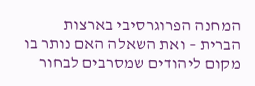המחנה הפרוגרסיבי בארצות הברית – ואת השאלה האם נותר בו מקום ליהודים שמסרבים לבחור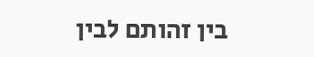בין זהותם לבין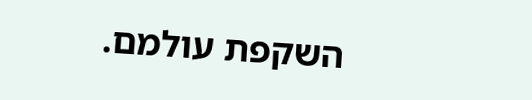השקפת עולמם.